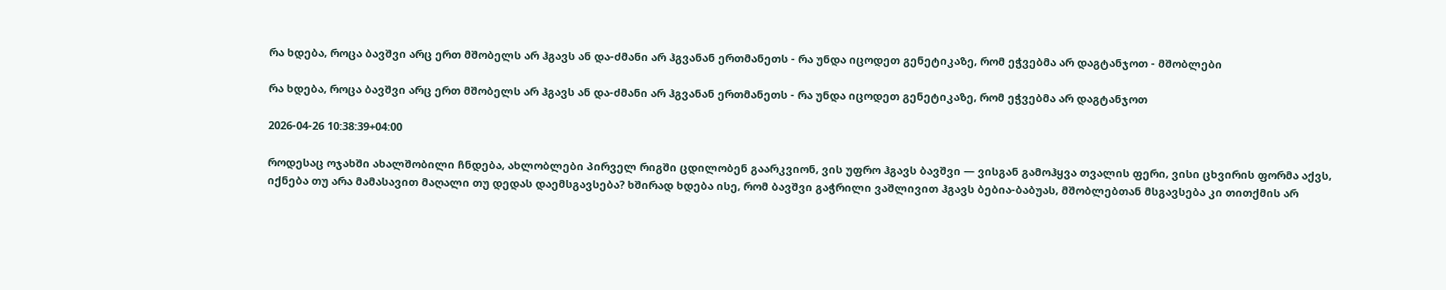რა ხდება, როცა ბავშვი არც ერთ მშობელს არ ჰგავს ან და-ძმანი არ ჰგვანან ერთმანეთს - რა უნდა იცოდეთ გენეტიკაზე, რომ ეჭვებმა არ დაგტანჯოთ - მშობლები

რა ხდება, როცა ბავშვი არც ერთ მშობელს არ ჰგავს ან და-ძმანი არ ჰგვანან ერთმანეთს - რა უნდა იცოდეთ გენეტიკაზე, რომ ეჭვებმა არ დაგტანჯოთ

2026-04-26 10:38:39+04:00

როდესაც ოჯახში ახალშობილი ჩნდება, ახლობლები პირველ რიგში ცდილობენ გაარკვიონ, ვის უფრო ჰგავს ბავშვი — ვისგან გამოჰყვა თვალის ფერი, ვისი ცხვირის ფორმა აქვს, იქნება თუ არა მამასავით მაღალი თუ დედას დაემსგავსება? ხშირად ხდება ისე, რომ ბავშვი გაჭრილი ვაშლივით ჰგავს ბებია-ბაბუას, მშობლებთან მსგავსება კი თითქმის არ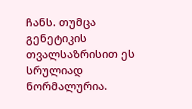ჩანს. თუმცა გენეტიკის თვალსაზრისით ეს სრულიად ნორმალურია.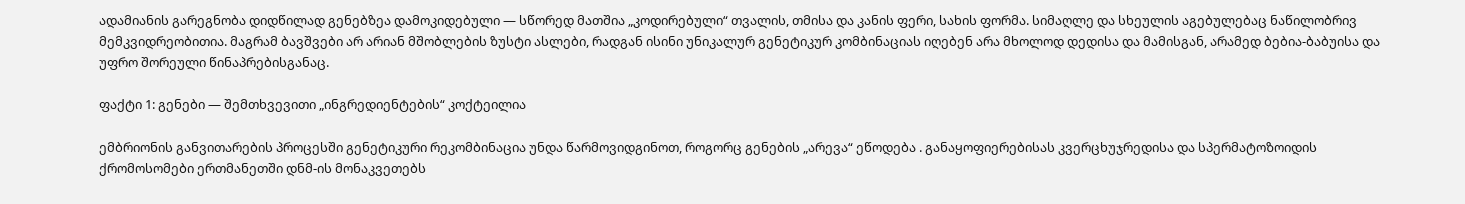ადამიანის გარეგნობა დიდწილად გენებზეა დამოკიდებული — სწორედ მათშია „კოდირებული“ თვალის, თმისა და კანის ფერი, სახის ფორმა. სიმაღლე და სხეულის აგებულებაც ნაწილობრივ მემკვიდრეობითია. მაგრამ ბავშვები არ არიან მშობლების ზუსტი ასლები, რადგან ისინი უნიკალურ გენეტიკურ კომბინაციას იღებენ არა მხოლოდ დედისა და მამისგან, არამედ ბებია-ბაბუისა და უფრო შორეული წინაპრებისგანაც.

ფაქტი 1: გენები — შემთხვევითი „ინგრედიენტების“ კოქტეილია

ემბრიონის განვითარების პროცესში გენეტიკური რეკომბინაცია უნდა წარმოვიდგინოთ, როგორც გენების „არევა“ ეწოდება . განაყოფიერებისას კვერცხუჯრედისა და სპერმატოზოიდის ქრომოსომები ერთმანეთში დნმ-ის მონაკვეთებს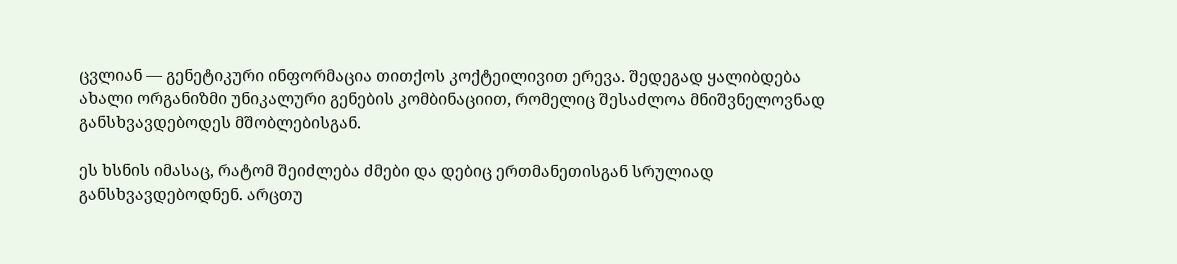ცვლიან — გენეტიკური ინფორმაცია თითქოს კოქტეილივით ერევა. შედეგად ყალიბდება ახალი ორგანიზმი უნიკალური გენების კომბინაციით, რომელიც შესაძლოა მნიშვნელოვნად განსხვავდებოდეს მშობლებისგან.

ეს ხსნის იმასაც, რატომ შეიძლება ძმები და დებიც ერთმანეთისგან სრულიად განსხვავდებოდნენ. არცთუ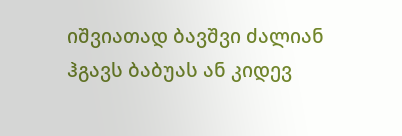იშვიათად ბავშვი ძალიან ჰგავს ბაბუას ან კიდევ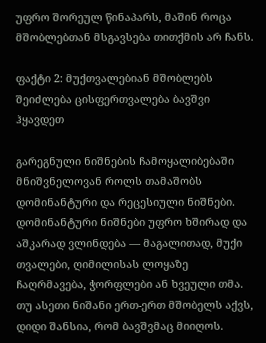უფრო შორეულ წინაპარს, მაშინ როცა მშობლებთან მსგავსება თითქმის არ ჩანს.

ფაქტი 2: მუქთვალებიან მშობლებს შეიძლება ცისფერთვალება ბავშვი ჰყავდეთ

გარეგნული ნიშნების ჩამოყალიბებაში მნიშვნელოვან როლს თამაშობს დომინანტური და რეცესიული ნიშნები. დომინანტური ნიშნები უფრო ხშირად და აშკარად ვლინდება — მაგალითად, მუქი თვალები, ღიმილისას ლოყაზე ჩაღრმავება, ჭორფლები ან ხვეული თმა. თუ ასეთი ნიშანი ერთ-ერთ მშობელს აქვს, დიდი შანსია, რომ ბავშვმაც მიიღოს.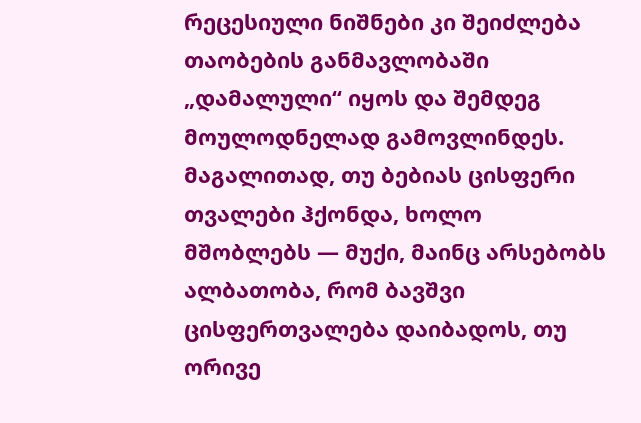რეცესიული ნიშნები კი შეიძლება თაობების განმავლობაში „დამალული“ იყოს და შემდეგ მოულოდნელად გამოვლინდეს. მაგალითად, თუ ბებიას ცისფერი თვალები ჰქონდა, ხოლო მშობლებს — მუქი, მაინც არსებობს ალბათობა, რომ ბავშვი ცისფერთვალება დაიბადოს, თუ ორივე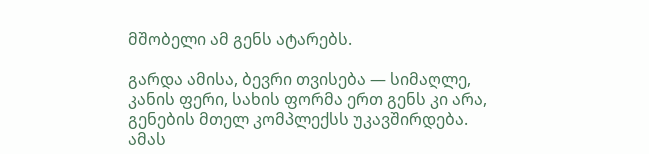მშობელი ამ გენს ატარებს.

გარდა ამისა, ბევრი თვისება — სიმაღლე, კანის ფერი, სახის ფორმა ერთ გენს კი არა, გენების მთელ კომპლექსს უკავშირდება. ამას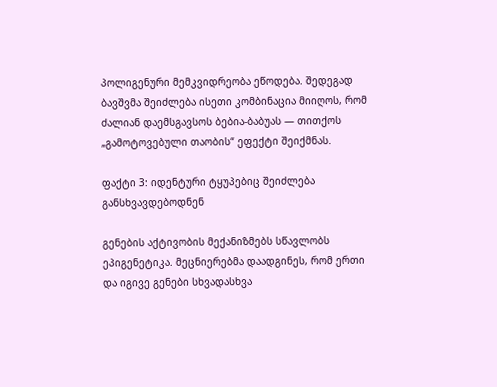პოლიგენური მემკვიდრეობა ეწოდება. შედეგად ბავშვმა შეიძლება ისეთი კომბინაცია მიიღოს, რომ ძალიან დაემსგავსოს ბებია-ბაბუას — თითქოს „გამოტოვებული თაობის“ ეფექტი შეიქმნას.

ფაქტი 3: იდენტური ტყუპებიც შეიძლება განსხვავდებოდნენ

გენების აქტივობის მექანიზმებს სწავლობს ეპიგენეტიკა. მეცნიერებმა დაადგინეს, რომ ერთი და იგივე გენები სხვადასხვა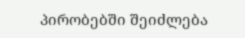პირობებში შეიძლება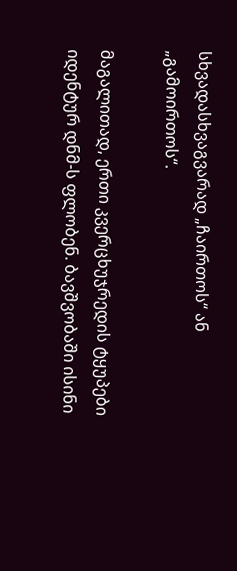სხვადასხვაგვარად „ჩაირთოს“ ან „გამოირთოს“.

მაგალითად, ერთი კვერცხუჯრედის ტყუპები იდენტურ დნმ-ს ფლობენ. ბავშვობაში ისინი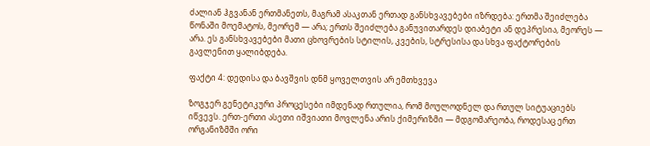ძალიან ჰგვანან ერთმანეთს, მაგრამ ასაკთან ერთად განსხვავებები იზრდება: ერთმა შეიძლება წონაში მოემატოს, მეორემ — არა; ერთს შეიძლება განუვითარდეს დიაბეტი ან დეპრესია, მეორეს — არა. ეს განსხვავებები მათი ცხოვრების სტილის, კვების, სტრესისა და სხვა ფაქტორების გავლენით ყალიბდება.

ფაქტი 4: დედისა და ბავშვის დნმ ყოველთვის არ ემთხვევა

ზოგჯერ გენეტიკური პროცესები იმდენად რთულია, რომ მოულოდნელ და რთულ სიტუაციებს იწვევს. ერთ-ერთი ასეთი იშვიათი მოვლენა არის ქიმერიზმი — მდგომარეობა, როდესაც ერთ ორგანიზმში ორი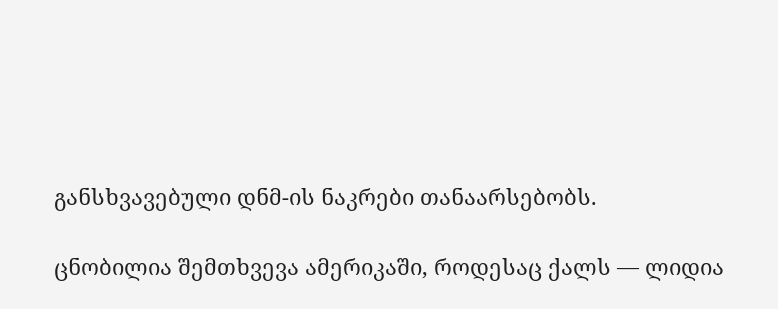განსხვავებული დნმ-ის ნაკრები თანაარსებობს.

ცნობილია შემთხვევა ამერიკაში, როდესაც ქალს — ლიდია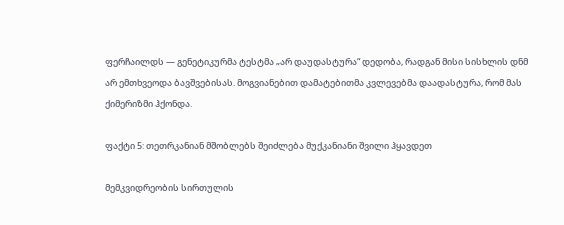ფერჩაილდს — გენეტიკურმა ტესტმა „არ დაუდასტურა“ დედობა, რადგან მისი სისხლის დნმ არ ემთხვეოდა ბავშვებისას. მოგვიანებით დამატებითმა კვლევებმა დაადასტურა, რომ მას ქიმერიზმი ჰქონდა.

ფაქტი 5: თეთრკანიან მშობლებს შეიძლება მუქკანიანი შვილი ჰყავდეთ

მემკვიდრეობის სირთულის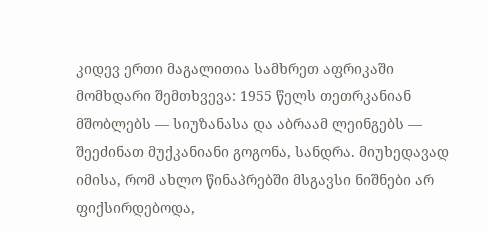კიდევ ერთი მაგალითია სამხრეთ აფრიკაში მომხდარი შემთხვევა: 1955 წელს თეთრკანიან მშობლებს — სიუზანასა და აბრაამ ლეინგებს — შეეძინათ მუქკანიანი გოგონა, სანდრა. მიუხედავად იმისა, რომ ახლო წინაპრებში მსგავსი ნიშნები არ ფიქსირდებოდა,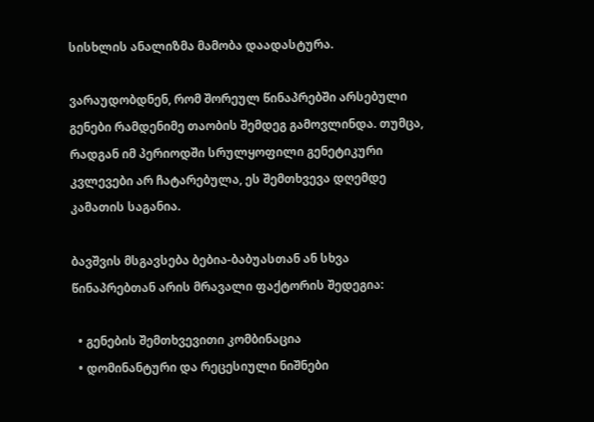სისხლის ანალიზმა მამობა დაადასტურა.

ვარაუდობდნენ, რომ შორეულ წინაპრებში არსებული გენები რამდენიმე თაობის შემდეგ გამოვლინდა. თუმცა, რადგან იმ პერიოდში სრულყოფილი გენეტიკური კვლევები არ ჩატარებულა, ეს შემთხვევა დღემდე კამათის საგანია.

ბავშვის მსგავსება ბებია-ბაბუასთან ან სხვა წინაპრებთან არის მრავალი ფაქტორის შედეგია:

  • გენების შემთხვევითი კომბინაცია
  • დომინანტური და რეცესიული ნიშნები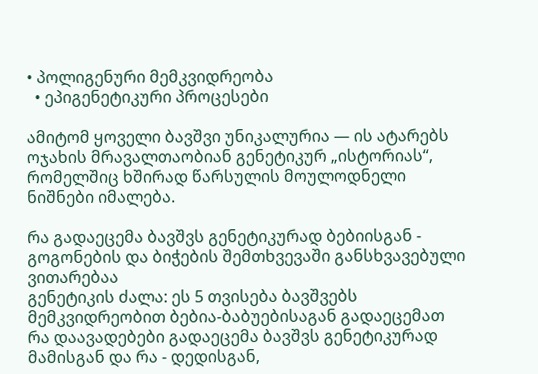• პოლიგენური მემკვიდრეობა
  • ეპიგენეტიკური პროცესები

ამიტომ ყოველი ბავშვი უნიკალურია — ის ატარებს ოჯახის მრავალთაობიან გენეტიკურ „ისტორიას“, რომელშიც ხშირად წარსულის მოულოდნელი ნიშნები იმალება.

რა გადაეცემა ბავშვს გენეტიკურად ბებიისგან - გოგონების და ბიჭების შემთხვევაში განსხვავებული ვითარებაა
გენეტიკის ძალა: ეს 5 თვისება ბავშვებს მემკვიდრეობით ბებია-ბაბუებისაგან გადაეცემათ
რა დაავადებები გადაეცემა ბავშვს გენეტიკურად მამისგან და რა - დედისგან,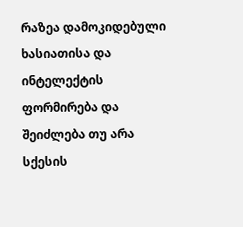რაზეა დამოკიდებული ხასიათისა და ინტელექტის ფორმირება და შეიძლება თუ არა სქესის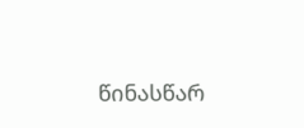წინასწარ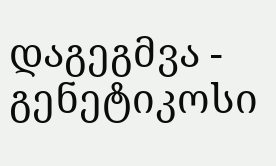დაგეგმვა - გენეტიკოსი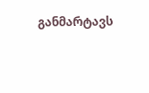განმარტავს